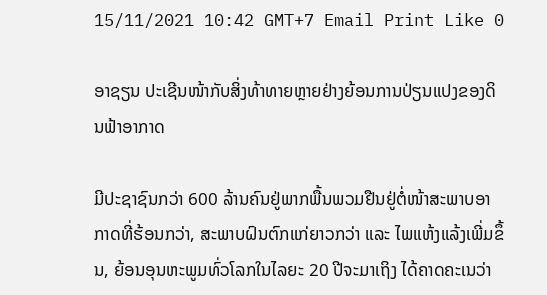15/11/2021 10:42 GMT+7 Email Print Like 0

ອາຊຽນ ປະເຊີນໜ້າກັບສິ່ງທ້າທາຍຫຼາຍຢ່າງຍ້ອນການປ່ຽນແປງຂອງດິນຟ້າອາກາດ

ມີປະຊາຊົນກວ່າ 600 ລ້ານຄົນຢູ່ພາກພື້ນພວມຢືນຢູ່ຕໍ່ໜ້າສະພາບອາກາດທີ່ຮ້ອນກວ່າ, ສະພາບຝົນຕົກແກ່ຍາວກວ່າ ແລະ ໄພແຫ້ງແລ້ງເພີ່ມຂຶ້ນ, ຍ້ອນອຸນຫະພູມທົ່ວໂລກໃນໄລຍະ 20 ປີຈະມາເຖິງ ໄດ້ຄາດຄະເນວ່າ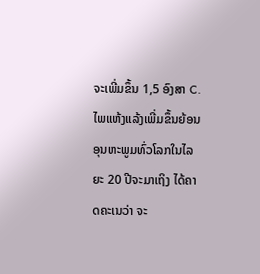ຈະເພີ່ມຂຶ້ນ 1,5 ອົງສາ C.
ໄພແຫ້ງແລ້ງເພີ່ມຂຶ້ນຍ້ອນອຸນຫະພູມທົ່ວໂລກໃນໄລຍະ 20 ປີຈະມາເຖິງ ໄດ້ຄາດຄະເນວ່າ ຈະ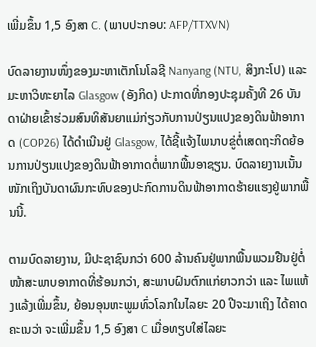ເພີ່ມຂຶ້ນ 1,5 ອົງສາ C. (ພາບປະກອບ: AFP/TTXVN)

ບົດລາຍງານໜຶ່ງຂອງມະຫາເຕັກໂນໂລຊີ Nanyang (NTU, ສິງກະໂປ) ແລະ ມະຫາວິທະຍາໄລ Glasgow (ອັງກິດ) ປະກາດທີ່ກອງປະຊຸມຄັ້ງທີ 26 ບັນດາຝ່າຍເຂົ້າຮ່ວມສົນທິສັນຍາແມ່ກ່ຽວກັບການປ່ຽນແປງຂອງດິນຟ້າອາກາດ (COP26) ໄດ້ດຳເນີນຢູ່ Glasgow, ໄດ້ຊີ້ແຈ້ງໄພນາບຂູ່ຕໍ່ເສດຖະກິດຍ້ອນການປ່ຽນແປງຂອງດິນຟ້າອາກາດຕໍ່ພາກພື້ນອາຊຽນ. ບົດລາຍງານເນັ້ນໜັກເຖິງບັນດາຜົນກະທົບຂອງປະກົດການດິນຟ້າອາກາດຮ້າຍແຮງຢູ່ພາກພື້ນນີ້.

ຕາມບົດລາຍງານ, ມີປະຊາຊົນກວ່າ 600 ລ້ານຄົນຢູ່ພາກພື້ນພວມຢືນຢູ່ຕໍ່ໜ້າສະພາບອາກາດທີ່ຮ້ອນກວ່າ, ສະພາບຝົນຕົກແກ່ຍາວກວ່າ ແລະ ໄພແຫ້ງແລ້ງເພີ່ມຂຶ້ນ, ຍ້ອນອຸນຫະພູມທົ່ວໂລກໃນໄລຍະ 20 ປີຈະມາເຖິງ ໄດ້ຄາດຄະເນວ່າ ຈະເພີ່ມຂຶ້ນ 1,5 ອົງສາ C ເມື່ອທຽບໃສ່ໄລຍະ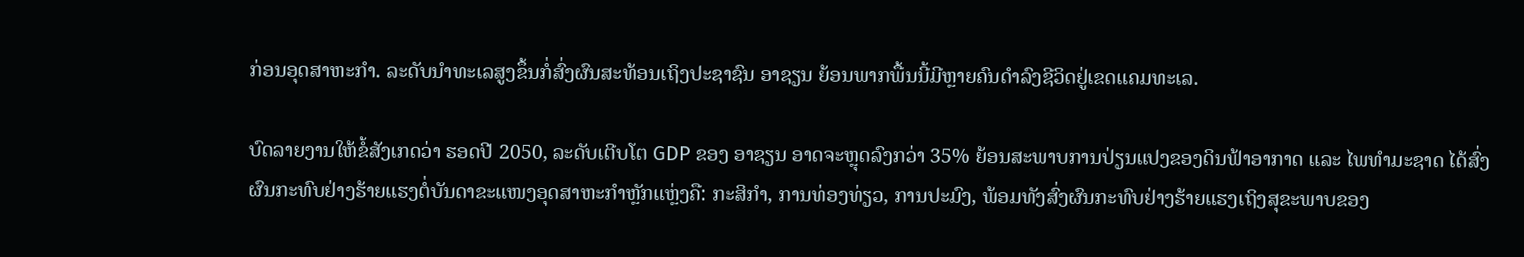ກ່ອນອຸດສາຫະກຳ. ລະດັບນຳທະເລສູງຂຶ້ນກໍ່ສົ່ງຜົນສະທ້ອນເຖິງປະຊາຊົນ ອາຊຽນ ຍ້ອນພາກພື້ນນີ້ມີຫຼາຍຄົນດຳລົງຊີວິດຢູ່ເຂດແຄມທະເລ.

ບົດລາຍງານໃຫ້ຂໍ້ສັງເກດວ່າ ຮອດປີ 2050, ລະດັບເຕີບໂຕ GDP ຂອງ ອາຊຽນ ອາດຈະຫຼຸດລົງກວ່າ 35% ຍ້ອນສະພາບການປ່ຽນແປງຂອງດິນຟ້າອາກາດ ແລະ ໄພທຳມະຊາດ ໄດ້ສົ່ງຜົນກະທົບຢ່າງຮ້າຍແຮງຕໍ່ບັນດາຂະແໜງອຸດສາຫະກຳຫຼັກແຫຼ່ງຄື: ກະສິກຳ, ການທ່ອງທ່ຽວ, ການປະມົງ, ພ້ອມທັງສົ່ງຜົນກະທົບຢ່າງຮ້າຍແຮງເຖິງສຸຂະພາບຂອງ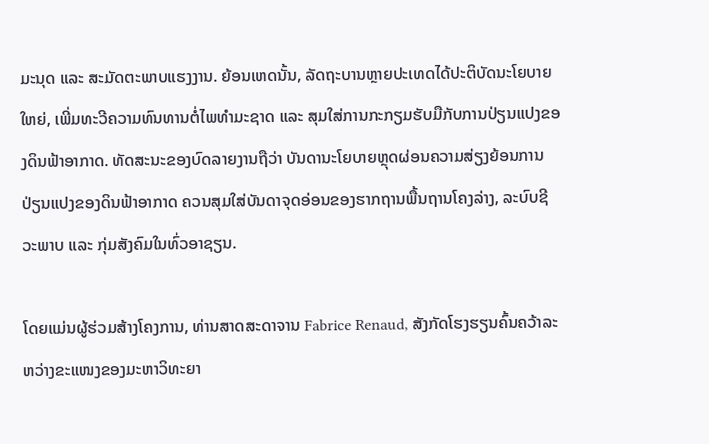ມະນຸດ ແລະ ສະມັດຕະພາບແຮງງານ. ຍ້ອນເຫດນັ້ນ, ລັດຖະບານຫຼາຍປະເທດໄດ້ປະຕິບັດນະໂຍບາຍໃຫຍ່, ເພີ່ມທະວີຄວາມທົນທານຕໍ່ໄພທຳມະຊາດ ແລະ ສຸມໃສ່ການກະກຽມຮັບມືກັບການປ່ຽນແປງຂອງດິນຟ້າອາກາດ. ທັດສະນະຂອງບົດລາຍງານຖືວ່າ ບັນດານະໂຍບາຍຫຼຸດຜ່ອນຄວາມສ່ຽງຍ້ອນການປ່ຽນແປງຂອງດິນຟ້າອາກາດ ຄວນສຸມໃສ່ບັນດາຈຸດອ່ອນຂອງຮາກຖານພື້ນຖານໂຄງລ່າງ, ລະບົບຊີວະພາບ ແລະ ກຸ່ມສັງຄົມໃນທົ່ວອາຊຽນ.

ໂດຍແມ່ນຜູ້ຮ່ວມສ້າງໂຄງການ, ທ່ານສາດສະດາຈານ Fabrice Renaud, ສັງກັດໂຮງຮຽນຄົ້ນຄວ້າລະຫວ່າງຂະແໜງຂອງມະຫາວິທະຍາ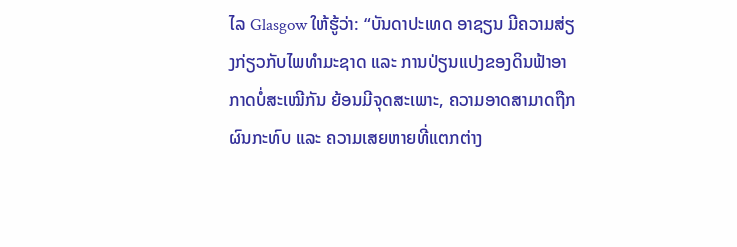ໄລ Glasgow ໃຫ້ຮູ້ວ່າ: “ບັນດາປະເທດ ອາຊຽນ ມີຄວາມສ່ຽງກ່ຽວກັບໄພທຳມະຊາດ ແລະ ການປ່ຽນແປງຂອງດິນຟ້າອາກາດບໍ່ສະເໝີກັນ ຍ້ອນມີຈຸດສະເພາະ, ຄວາມອາດສາມາດຖືກຜົນກະທົບ ແລະ ຄວາມເສຍຫາຍທີ່ແຕກຕ່າງ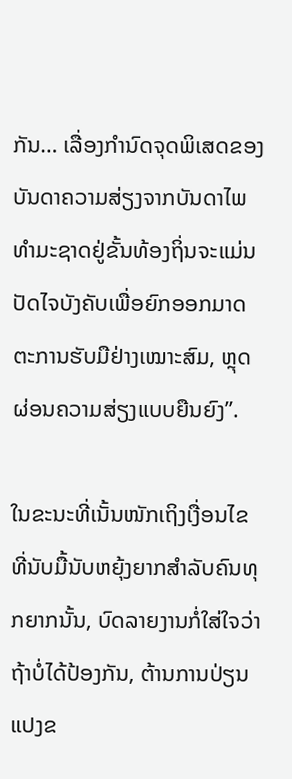ກັນ… ເລື່ອງກຳນົດຈຸດພິເສດຂອງບັນດາຄວາມສ່ຽງຈາກບັນດາໄພທຳມະຊາດຢູ່ຂັ້ນທ້ອງຖິ່ນຈະແມ່ນປັດໄຈບັງຄັບເພື່ອຍົກອອກມາດຕະການຮັບມືຢ່າງເໝາະສົມ, ຫຼຸດຜ່ອນຄວາມສ່ຽງແບບຍືນຍົງ”.

ໃນຂະນະທີ່ເນັ້ນໜັກເຖິງເງື່ອນໄຂທີ່ນັບມື້ນັບຫຍຸ້ງຍາກສຳລັບຄົນທຸກຍາກນັ້ນ, ບົດລາຍງານກໍ່ໃສ່ໃຈວ່າ ຖ້າບໍ່ໄດ້ປ້ອງກັນ, ຕ້ານການປ່ຽນແປງຂ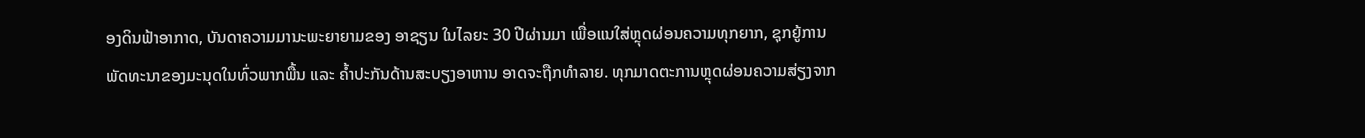ອງດິນຟ້າອາກາດ, ບັນດາຄວາມມານະພະຍາຍາມຂອງ ອາຊຽນ ໃນໄລຍະ 30 ປີຜ່ານມາ ເພື່ອແນໃສ່ຫຼຸດຜ່ອນຄວາມທຸກຍາກ, ຊຸກຍູ້ການພັດທະນາຂອງມະນຸດໃນທົ່ວພາກພື້ນ ແລະ ຄ້ຳປະກັນດ້ານສະບຽງອາຫານ ອາດຈະຖືກທຳລາຍ. ທຸກມາດຕະການຫຼຸດຜ່ອນຄວາມສ່ຽງຈາກ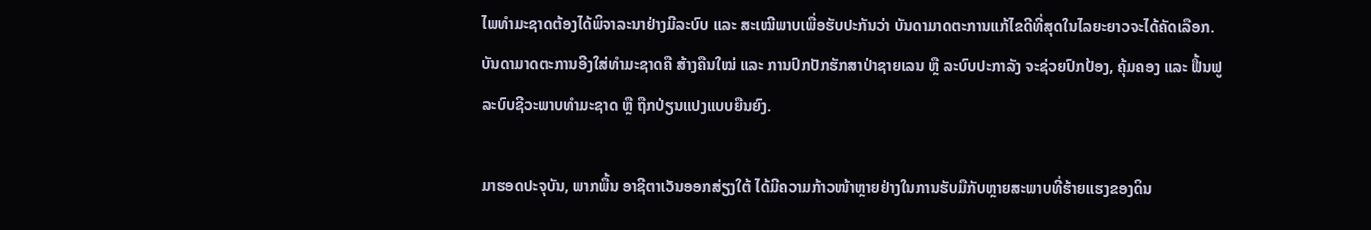ໄພທຳມະຊາດຕ້ອງໄດ້ພິຈາລະນາຢ່າງມີລະບົບ ແລະ ສະເໝີພາບເພື່ອຮັບປະກັນວ່າ ບັນດາມາດຕະການແກ້ໄຂດີທີ່ສຸດໃນໄລຍະຍາວຈະໄດ້ຄັດເລືອກ. ບັນດາມາດຕະການອີງໃສ່ທຳມະຊາດຄື ສ້າງຄືນໃໝ່ ແລະ ການປົກປັກຮັກສາປ່າຊາຍເລນ ຫຼື ລະບົບປະກາລັງ ຈະຊ່ວຍປົກປ້ອງ, ຄຸ້ມຄອງ ແລະ ຟື້ນຟູລະບົບຊີວະພາບທຳມະຊາດ ຫຼື ຖືກປ່ຽນແປງແບບຍືນຍົງ.

ມາຮອດປະຈຸບັນ, ພາກພື້ນ ອາຊີຕາເວັນອອກສ່ຽງໃຕ້ ໄດ້ມີຄວາມກ້າວໜ້າຫຼາຍຢ່າງໃນການຮັບມືກັບຫຼາຍສະພາບທີ່ຮ້າຍແຮງຂອງດິນ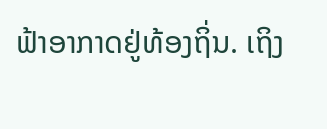ຟ້າອາກາດຢູ່ທ້ອງຖິ່ນ. ເຖິງ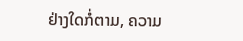ຢ່າງໃດກໍ່ຕາມ, ຄວາມ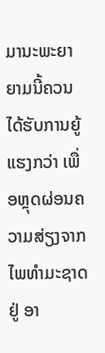ມານະພະຍາຍາມນີ້ຄວນໄດ້ຮັບການຍູ້ແຮງກວ່າ ເພື່ອຫຼຸດຜ່ອນຄວາມສ່ຽງຈາກໄພທຳມະຊາດຢູ່ ອາ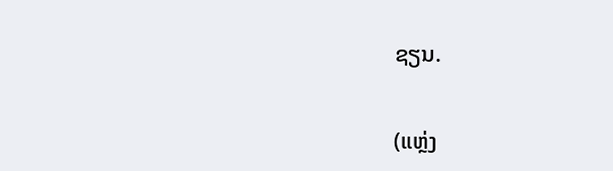ຊຽນ.

(ແຫຼ່ງ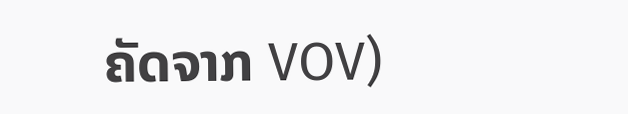ຄັດຈາກ VOV)